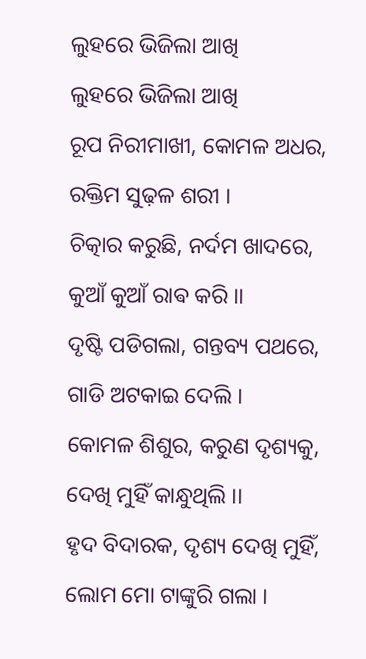ଲୁହରେ ଭିଜିଲା ଆଖି
ଲୁହରେ ଭିଜିଲା ଆଖି
ରୂପ ନିରୀମାଖୀ, କୋମଳ ଅଧର,
ରକ୍ତିମ ସୁଢ଼ଳ ଶରୀ ।
ଚିତ୍କାର କରୁଛି, ନର୍ଦମ ଖାଦରେ,
କୁଆଁ କୁଆଁ ରାଵ କରି ।।
ଦୃଷ୍ଟି ପଡିଗଲା, ଗନ୍ତବ୍ୟ ପଥରେ,
ଗାଡି ଅଟକାଇ ଦେଲି ।
କୋମଳ ଶିଶୁର, କରୁଣ ଦୃଶ୍ୟକୁ,
ଦେଖି ମୁହିଁ କାନ୍ଧୁଥିଲି ।।
ହୃଦ ବିଦାରକ, ଦୃଶ୍ୟ ଦେଖି ମୁହିଁ,
ଲୋମ ମୋ ଟାଙ୍କୁରି ଗଲା ।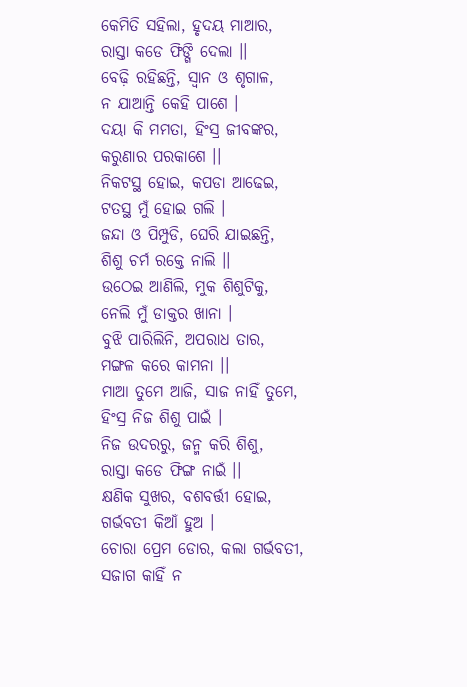କେମିତି ସହିଲା, ହୃଦୟ ମାଆର,
ରାସ୍ତା କଡେ ଫିଙ୍ଗି ଦେଲା ।।
ବେଢ଼ି ରହିଛନ୍ତି, ସ୍ୱାନ ଓ ଶୃଗାଳ,
ନ ଯାଆନ୍ତି କେହି ପାଶେ ।
ଦୟା କି ମମତା, ହିଂସ୍ର ଜୀବଙ୍କର,
କରୁଣାର ପରକାଶେ ।।
ନିକଟସ୍ଥ ହୋଇ, କପଡା ଆଢେଇ,
ଟତସ୍ଥ ମୁଁ ହୋଇ ଗଲି ।
ଜନ୍ଦା ଓ ପିମ୍ପୁଡି, ଘେରି ଯାଇଛନ୍ତି,
ଶିଶୁ ଚର୍ମ ରକ୍ତେ ନାଲି ।।
ଉଠେଇ ଆଣିଲି, ମୁକ ଶିଶୁଟିକୁ,
ନେଲି ମୁଁ ଡାକ୍ତର ଖାନା ।
ବୁଝି ପାରିଲିନି, ଅପରାଧ ତାର,
ମଙ୍ଗଳ କରେ କାମନା ।।
ମାଆ ତୁମେ ଆଜି, ସାଜ ନାହିଁ ତୁମେ,
ହିଂସ୍ର ନିଜ ଶିଶୁ ପାଇଁ ।
ନିଜ ଉଦରରୁ, ଜନ୍ମ କରି ଶିଶୁ,
ରାସ୍ତା କଡେ ଫିଙ୍ଗ ନାଇଁ ।।
କ୍ଷଣିକ ସୁଖର, ବଶବର୍ତ୍ତୀ ହୋଇ,
ଗର୍ଭବତୀ କିଆଁ ହୁଅ ।
ଚୋରା ପ୍ରେମ ଡୋର, କଲା ଗର୍ଭବତୀ,
ସଜାଗ କାହିଁ ନ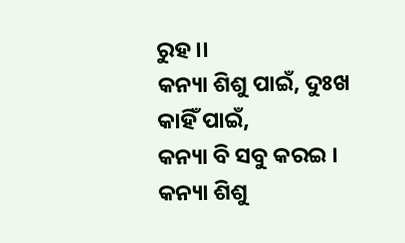ରୁହ ।।
କନ୍ୟା ଶିଶୁ ପାଇଁ, ଦୁଃଖ କାହିଁ ପାଇଁ,
କନ୍ୟା ବି ସବୁ କରଇ ।
କନ୍ୟା ଶିଶୁ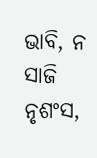ଭାବି, ନ ସାଜି ନୃଶଂସ,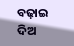ବଢ଼ାଇ ଦିଅ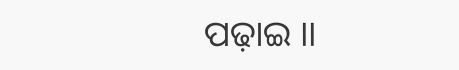ପଢ଼ାଇ ।।